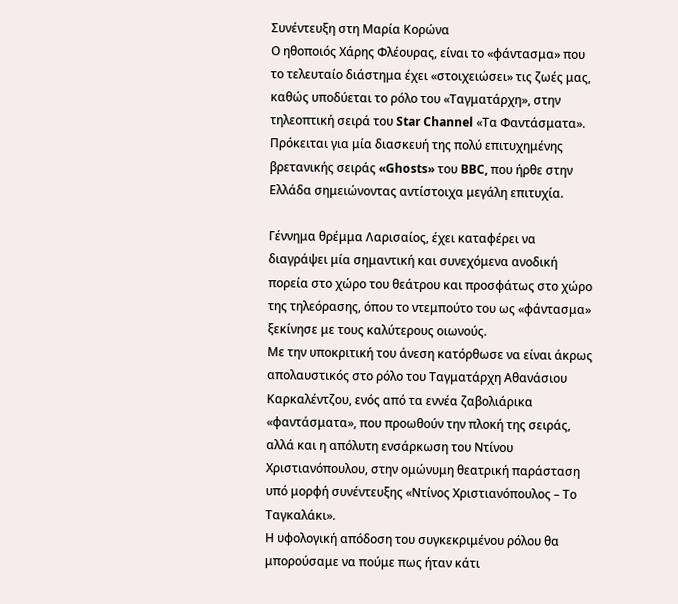Συνέντευξη στη Μαρία Κορώνα
Ο ηθοποιός Χάρης Φλέουρας, είναι το «φάντασμα» που το τελευταίο διάστημα έχει «στοιχειώσει» τις ζωές μας, καθώς υποδύεται το ρόλο του «Ταγματάρχη», στην τηλεοπτική σειρά του Star Channel «Τα Φαντάσματα». Πρόκειται για μία διασκευή της πολύ επιτυχημένης βρετανικής σειράς «Ghosts» του BBC, που ήρθε στην Ελλάδα σημειώνοντας αντίστοιχα μεγάλη επιτυχία.

Γέννημα θρέμμα Λαρισαίος, έχει καταφέρει να διαγράψει μία σημαντική και συνεχόμενα ανοδική πορεία στο χώρο του θεάτρου και προσφάτως στο χώρο της τηλεόρασης, όπου το ντεμπούτο του ως «φάντασμα» ξεκίνησε με τους καλύτερους οιωνούς.
Με την υποκριτική του άνεση κατόρθωσε να είναι άκρως απολαυστικός στο ρόλο του Ταγματάρχη Αθανάσιου Καρκαλέντζου, ενός από τα εννέα ζαβολιάρικα «φαντάσματα», που προωθούν την πλοκή της σειράς, αλλά και η απόλυτη ενσάρκωση του Ντίνου Χριστιανόπουλου, στην ομώνυμη θεατρική παράσταση υπό μορφή συνέντευξης «Ντίνος Χριστιανόπουλος – Το Tαγκαλάκι».
Η υφολογική απόδοση του συγκεκριμένου ρόλου θα μπορούσαμε να πούμε πως ήταν κάτι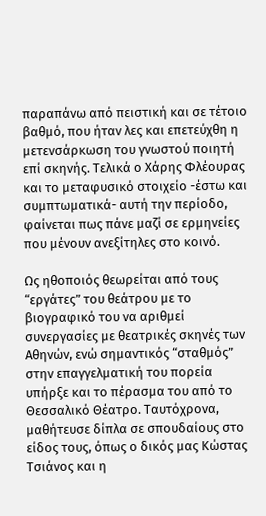παραπάνω από πειστική και σε τέτοιο βαθμό, που ήταν λες και επετεύχθη η μετενσάρκωση του γνωστού ποιητή επί σκηνής. Τελικά ο Χάρης Φλέουρας και το μεταφυσικό στοιχείο -έστω και συμπτωματικά- αυτή την περίοδο, φαίνεται πως πάνε μαζί σε ερμηνείες που μένουν ανεξίτηλες στο κοινό.

Ως ηθοποιός θεωρείται από τους “εργάτες” του θεάτρου με το βιογραφικό του να αριθμεί συνεργασίες με θεατρικές σκηνές των Αθηνών, ενώ σημαντικός “σταθμός” στην επαγγελματική του πορεία υπήρξε και το πέρασμα του από το Θεσσαλικό Θέατρο. Ταυτόχρονα, μαθήτευσε δίπλα σε σπουδαίους στο είδος τους, όπως ο δικός μας Κώστας Τσιάνος και η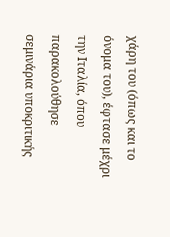χάρη του (όπως και το όνομα του), έφτασε μέχρι την Ιταλία, όπου παρακολούθησε σεμινάρια υποκριτικής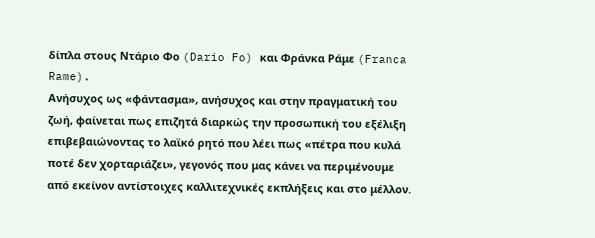δίπλα στους Ντάριο Φο (Dario Fo) και Φράνκα Ράμε (Franca Rame).
Ανήσυχος ως «φάντασμα», ανήσυχος και στην πραγματική του ζωή, φαίνεται πως επιζητά διαρκώς την προσωπική του εξέλιξη επιβεβαιώνοντας το λαϊκό ρητό που λέει πως «πέτρα που κυλά ποτέ δεν χορταριάζει», γεγονός που μας κάνει να περιμένουμε από εκείνον αντίστοιχες καλλιτεχνικές εκπλήξεις και στο μέλλον.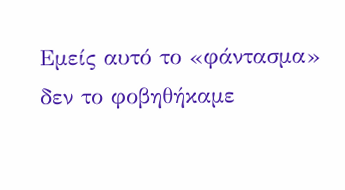Εμείς αυτό το «φάντασμα» δεν το φοβηθήκαμε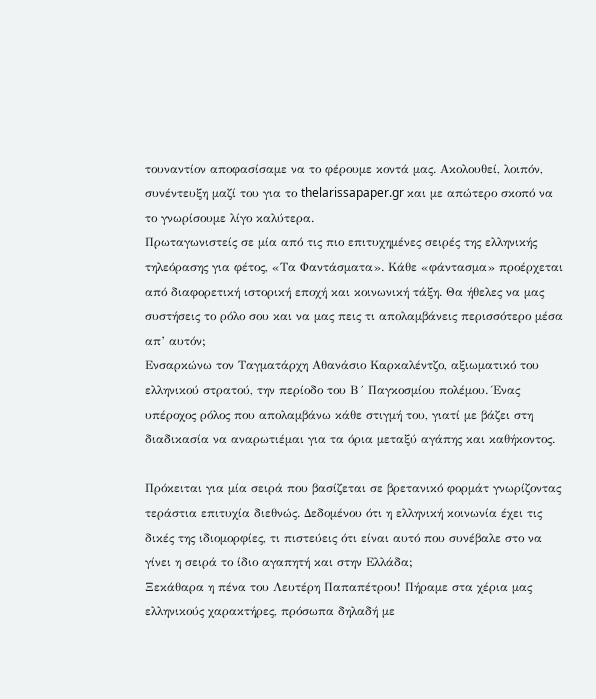τουναντίον αποφασίσαμε να το φέρουμε κοντά μας. Aκολουθεί, λοιπόν, συνέντευξη μαζί του για το thelarissapaper.gr και με απώτερο σκοπό να το γνωρίσουμε λίγο καλύτερα.
Πρωταγωνιστείς σε μία από τις πιο επιτυχημένες σειρές της ελληνικής τηλεόρασης για φέτος, «Τα Φαντάσματα». Κάθε «φάντασμα» προέρχεται από διαφορετική ιστορική εποχή και κοινωνική τάξη. Θα ήθελες να μας συστήσεις το ρόλο σου και να μας πεις τι απολαμβάνεις περισσότερο μέσα απ’ αυτόν;
Ενσαρκώνω τον Ταγματάρχη Αθανάσιο Καρκαλέντζο, αξιωματικό του ελληνικού στρατού, την περίοδο του Β´ Παγκοσμίου πολέμου. Ένας υπέροχος ρόλος που απολαμβάνω κάθε στιγμή του, γιατί με βάζει στη διαδικασία να αναρωτιέμαι για τα όρια μεταξύ αγάπης και καθήκοντος.

Πρόκειται για μία σειρά που βασίζεται σε βρετανικό φορμάτ γνωρίζοντας τεράστια επιτυχία διεθνώς. Δεδομένου ότι η ελληνική κοινωνία έχει τις δικές της ιδιομορφίες, τι πιστεύεις ότι είναι αυτό που συνέβαλε στο να γίνει η σειρά το ίδιο αγαπητή και στην Ελλάδα;
Ξεκάθαρα η πένα του Λευτέρη Παπαπέτρου! Πήραμε στα χέρια μας ελληνικούς χαρακτήρες, πρόσωπα δηλαδή με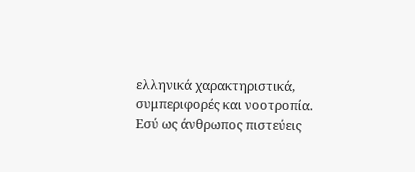ελληνικά χαρακτηριστικά, συμπεριφορές και νοοτροπία.
Εσύ ως άνθρωπος πιστεύεις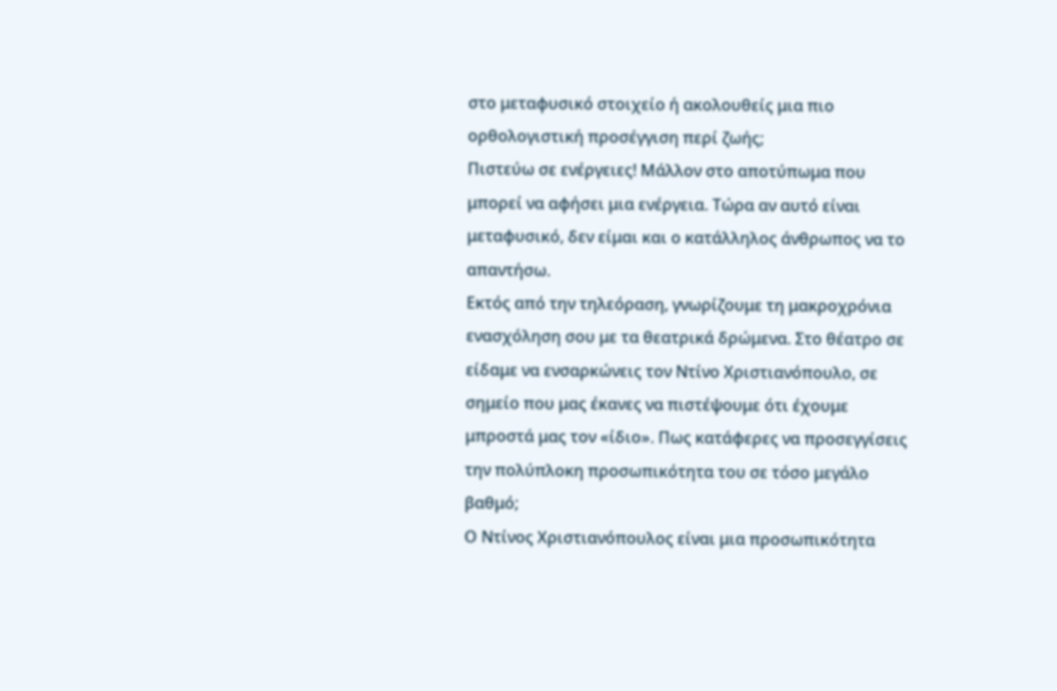στο μεταφυσικό στοιχείο ή ακολουθείς μια πιο ορθολογιστική προσέγγιση περί ζωής;
Πιστεύω σε ενέργειες! Μάλλον στο αποτύπωμα που μπορεί να αφήσει μια ενέργεια. Τώρα αν αυτό είναι μεταφυσικό, δεν είμαι και ο κατάλληλος άνθρωπος να το απαντήσω.
Εκτός από την τηλεόραση, γνωρίζουμε τη μακροχρόνια ενασχόληση σου με τα θεατρικά δρώμενα. Στο θέατρο σε είδαμε να ενσαρκώνεις τον Ντίνο Χριστιανόπουλο, σε σημείο που μας έκανες να πιστέψουμε ότι έχουμε μπροστά μας τον «ίδιο». Πως κατάφερες να προσεγγίσεις την πολύπλοκη προσωπικότητα του σε τόσο μεγάλο βαθμό;
Ο Ντίνος Χριστιανόπουλος είναι μια προσωπικότητα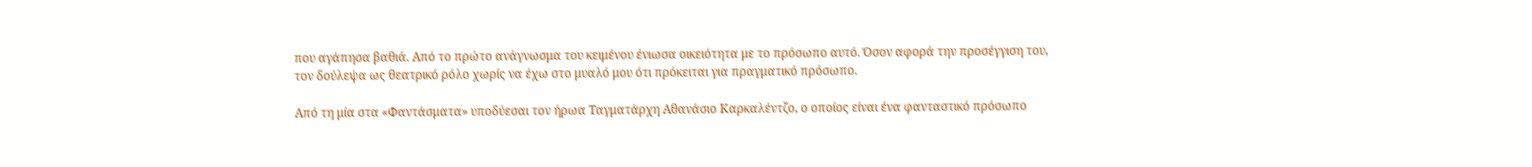που αγάπησα βαθιά. Από το πρώτο ανάγνωσμα του κειμένου ένιωσα οικειότητα με το πρόσωπο αυτό. Όσον αφορά την προσέγγιση του, τον δούλεψα ως θεατρικό ρόλο χωρίς να έχω στο μυαλό μου ότι πρόκειται για πραγματικό πρόσωπο.

Από τη μία στα «Φαντάσματα» υποδύεσαι τον ήρωα Ταγματάρχη Αθανάσιο Καρκαλέντζο, ο οποίος είναι ένα φανταστικό πρόσωπο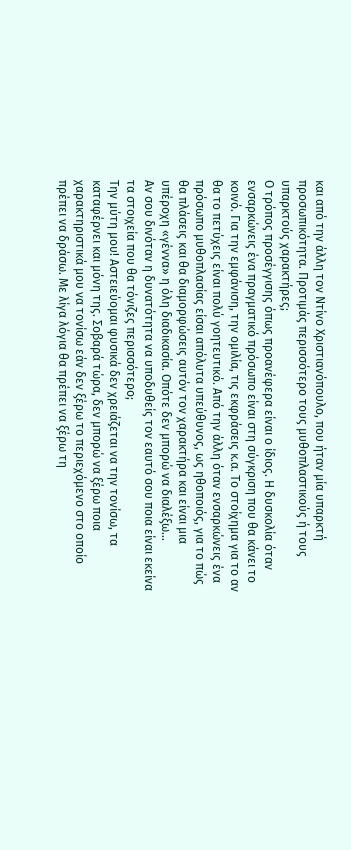και από την άλλη τον Ντίνο Χριστιανόπουλο, που ήταν μία υπαρκτή προσωπικότητα. Προτιμάς περισσότερο τους μυθοπλαστικούς ή τους υπαρκτούς χαρακτήρες;
Ο τρόπος προσέγγισης όπως προανέφερα είναι ο ίδιος. Η δυσκολία όταν ενσαρκώνεις ένα πραγματικό πρόσωπο είναι στη σύγκριση που θα κάνει το κοινό. Για την εμφάνιση, την ομιλία, τις εκφράσεις κ.α. Το στοίχημα για το αν θα το πετύχεις είναι πολύ γοητευτικό. Από την άλλη όταν ενσαρκώνεις ένα πρόσωπο μυθοπλασίας είσαι απόλυτα υπεύθυνος, ως ηθοποιός, για το πώς θα πλάσεις και θα διαμορφώσεις αυτόν τον χαρακτήρα και είναι μια υπέροχη «γέννα» η όλη διαδικασία. Οπότε δεν μπορώ να διαλέξω…
Αν σου δινόταν η δυνατότητα να υποδυθείς τον εαυτό σου ποια είναι εκείνα τα στοιχεία που θα τόνιζες περισσότερο;
Την μύτη μου! Αστειεύομαι φυσικά δεν χρειάζεται να την τονίσω, τα καταφέρνει και μόνη της. Σοβαρά τώρα, δεν μπορώ να ξέρω ποια χαρακτηριστικά μου να τονίσω εάν δεν ξέρω το περιεχόμενο στο οποίο πρέπει να δράσω. Με λίγα λόγια θα πρέπει να ξέρω τη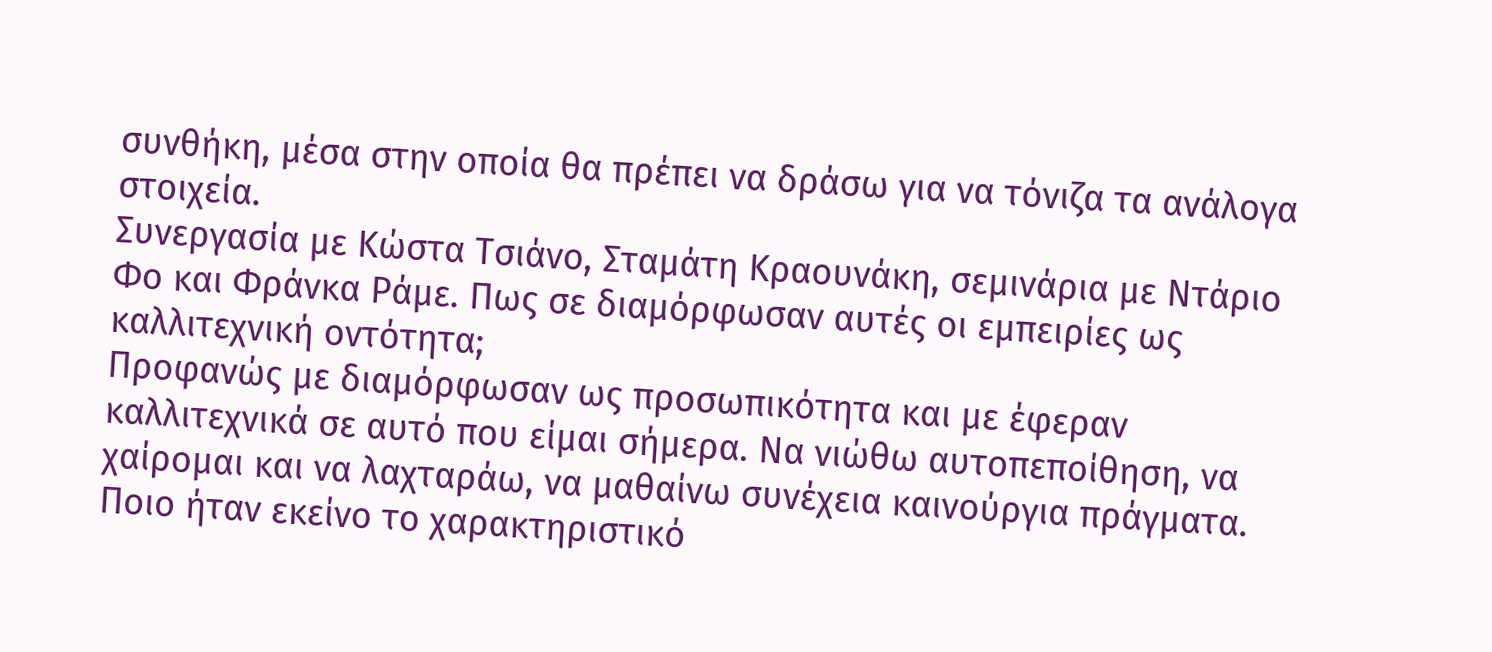συνθήκη, μέσα στην οποία θα πρέπει να δράσω για να τόνιζα τα ανάλογα στοιχεία.
Συνεργασία με Κώστα Τσιάνο, Σταμάτη Κραουνάκη, σεμινάρια με Ντάριο Φο και Φράνκα Ράμε. Πως σε διαμόρφωσαν αυτές οι εμπειρίες ως καλλιτεχνική οντότητα;
Προφανώς με διαμόρφωσαν ως προσωπικότητα και με έφεραν καλλιτεχνικά σε αυτό που είμαι σήμερα. Να νιώθω αυτοπεποίθηση, να χαίρομαι και να λαχταράω, να μαθαίνω συνέχεια καινούργια πράγματα.
Ποιο ήταν εκείνο το χαρακτηριστικό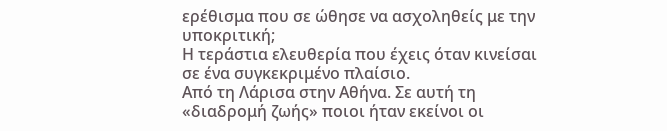ερέθισμα που σε ώθησε να ασχοληθείς με την υποκριτική;
Η τεράστια ελευθερία που έχεις όταν κινείσαι σε ένα συγκεκριμένο πλαίσιο.
Από τη Λάρισα στην Αθήνα. Σε αυτή τη «διαδρομή ζωής» ποιοι ήταν εκείνοι οι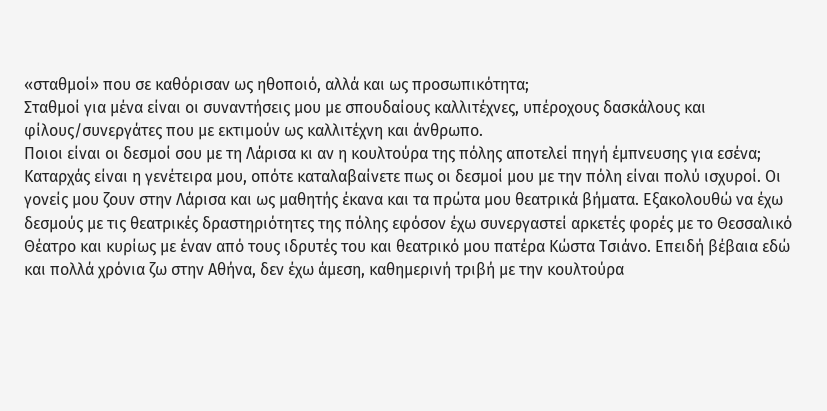«σταθμοί» που σε καθόρισαν ως ηθοποιό, αλλά και ως προσωπικότητα;
Σταθμοί για μένα είναι οι συναντήσεις μου με σπουδαίους καλλιτέχνες, υπέροχους δασκάλους και φίλους/συνεργάτες που με εκτιμούν ως καλλιτέχνη και άνθρωπο.
Ποιοι είναι οι δεσμοί σου με τη Λάρισα κι αν η κουλτούρα της πόλης αποτελεί πηγή έμπνευσης για εσένα;
Καταρχάς είναι η γενέτειρα μου, οπότε καταλαβαίνετε πως οι δεσμοί μου με την πόλη είναι πολύ ισχυροί. Οι γονείς μου ζουν στην Λάρισα και ως μαθητής έκανα και τα πρώτα μου θεατρικά βήματα. Εξακολουθώ να έχω δεσμούς με τις θεατρικές δραστηριότητες της πόλης εφόσον έχω συνεργαστεί αρκετές φορές με το Θεσσαλικό Θέατρο και κυρίως με έναν από τους ιδρυτές του και θεατρικό μου πατέρα Κώστα Τσιάνο. Επειδή βέβαια εδώ και πολλά χρόνια ζω στην Αθήνα, δεν έχω άμεση, καθημερινή τριβή με την κουλτούρα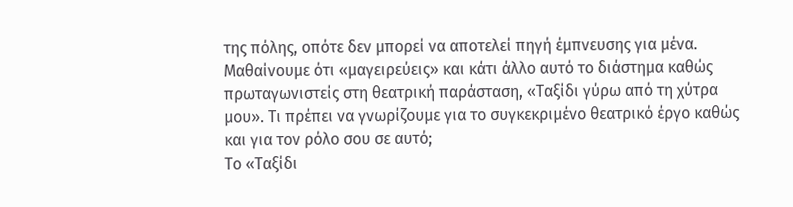της πόλης, οπότε δεν μπορεί να αποτελεί πηγή έμπνευσης για μένα.
Μαθαίνουμε ότι «μαγειρεύεις» και κάτι άλλο αυτό το διάστημα καθώς πρωταγωνιστείς στη θεατρική παράσταση, «Ταξίδι γύρω από τη χύτρα μου». Τι πρέπει να γνωρίζουμε για το συγκεκριμένο θεατρικό έργο καθώς και για τον ρόλο σου σε αυτό;
Το «Ταξίδι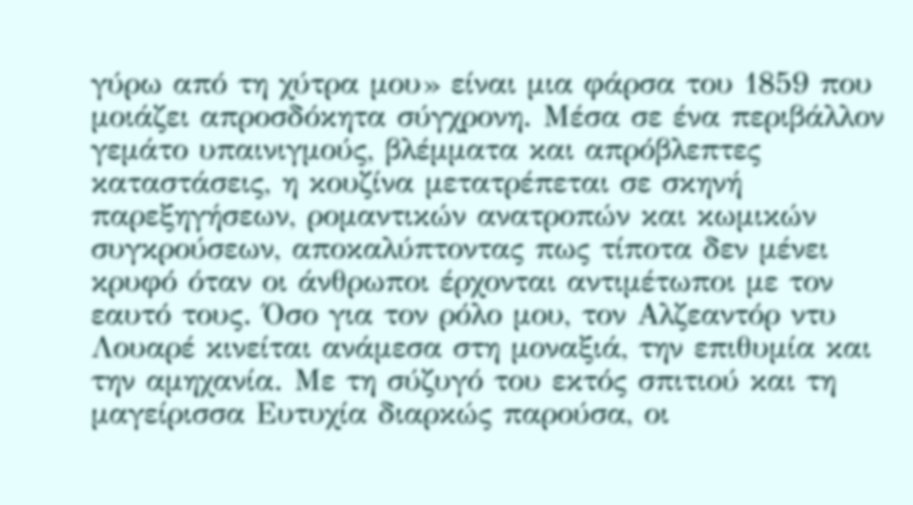γύρω από τη χύτρα μου» είναι μια φάρσα του 1859 που μοιάζει απροσδόκητα σύγχρονη. Μέσα σε ένα περιβάλλον γεμάτο υπαινιγμούς, βλέμματα και απρόβλεπτες καταστάσεις, η κουζίνα μετατρέπεται σε σκηνή παρεξηγήσεων, ρομαντικών ανατροπών και κωμικών συγκρούσεων, αποκαλύπτοντας πως τίποτα δεν μένει κρυφό όταν οι άνθρωποι έρχονται αντιμέτωποι με τον εαυτό τους. Όσο για τον ρόλο μου, τον Αλζεαντόρ ντυ Λουαρέ κινείται ανάμεσα στη μοναξιά, την επιθυμία και την αμηχανία. Με τη σύζυγό του εκτός σπιτιού και τη μαγείρισσα Ευτυχία διαρκώς παρούσα, οι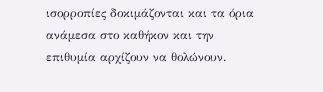ισορροπίες δοκιμάζονται και τα όρια ανάμεσα στο καθήκον και την επιθυμία αρχίζουν να θολώνουν.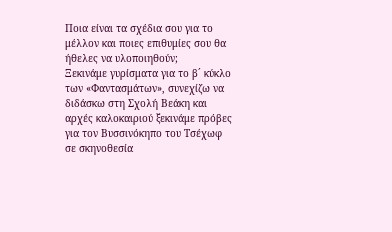Ποια είναι τα σχέδια σου για το μέλλον και ποιες επιθυμίες σου θα ήθελες να υλοποιηθούν;
Ξεκινάμε γυρίσματα για το β´ κύκλο των «Φαντασμάτων», συνεχίζω να διδάσκω στη Σχολή Βεάκη και αρχές καλοκαιριού ξεκινάμε πρόβες για τον Βυσσινόκηπο του Τσέχωφ σε σκηνοθεσία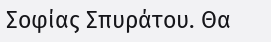Σοφίας Σπυράτου. Θα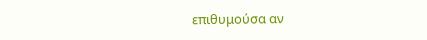επιθυμούσα αν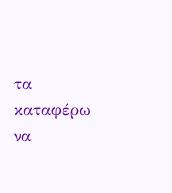τα καταφέρω να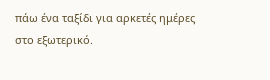πάω ένα ταξίδι για αρκετές ημέρες στο εξωτερικό.